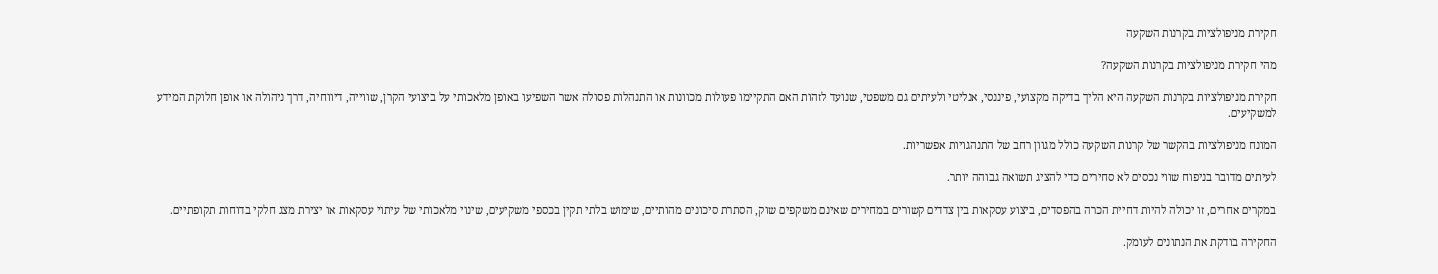חקירת מניפולציות בקרנות השקעה

מהי חקירת מניפולציות בקרנות השקעה?

חקירת מניפולציות בקרנות השקעה היא הליך בדיקה מקצועי, פיננסי, אנליטי ולעיתים גם משפטי, שנועד לזהות האם התקיימו פעולות מכוונות או התנהלות פסולה אשר השפיעו באופן מלאכותי על ביצועי הקרן, שווייה, דיווחיה, דרך ניהולה או אופן חלוקת המידע למשקיעים.

המונח מניפולציות בהקשר של קרנות השקעה כולל מגוון רחב של התנהגויות אפשריות.

לעיתים מדובר בניפוח שווי נכסים לא סחירים כדי להציג תשואה גבוהה יותר.

במקרים אחרים, זו יכולה להיות דחיית הכרה בהפסדים, ביצוע עסקאות בין צדדים קשורים במחירים שאינם משקפים שוק, הסתרת סיכונים מהותיים, שימוש בלתי תקין בכספי משקיעים, שינוי מלאכותי של עיתוי עסקאות או יצירת מצג חלקי בדוחות תקופתיים.

החקירה בודקת את הנתונים לעומק.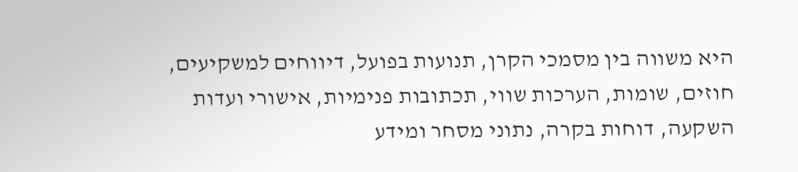היא משווה בין מסמכי הקרן, תנועות בפועל, דיווחים למשקיעים, חוזים, שומות, הערכות שווי, תכתובות פנימיות, אישורי ועדות השקעה, דוחות בקרה, נתוני מסחר ומידע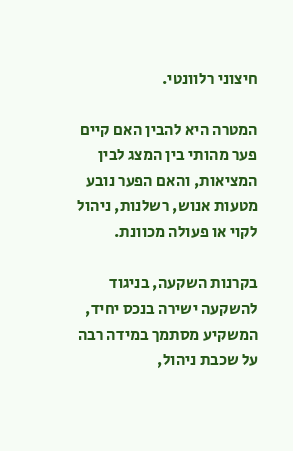חיצוני רלוונטי.

המטרה היא להבין האם קיים פער מהותי בין המצג לבין המציאות, והאם הפער נובע מטעות אנוש, רשלנות, ניהול לקוי או פעולה מכוונת.

בקרנות השקעה, בניגוד להשקעה ישירה בנכס יחיד, המשקיע מסתמך במידה רבה על שכבת ניהול,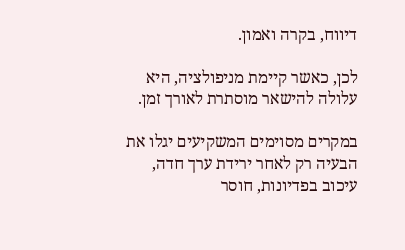דיווח, בקרה ואמון.

לכן, כאשר קיימת מניפולציה, היא עלולה להישאר מוסתרת לאורך זמן.

במקרים מסוימים המשקיעים יגלו את הבעיה רק לאחר ירידת ערך חדה, עיכוב בפדיונות, חוסר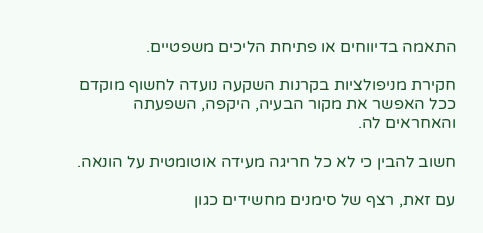התאמה בדיווחים או פתיחת הליכים משפטיים.

חקירת מניפולציות בקרנות השקעה נועדה לחשוף מוקדם ככל האפשר את מקור הבעיה, היקפה, השפעתה והאחראים לה.

חשוב להבין כי לא כל חריגה מעידה אוטומטית על הונאה.

עם זאת, רצף של סימנים מחשידים כגון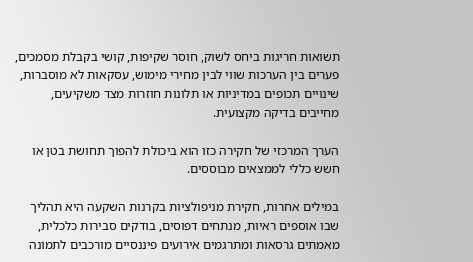תשואות חריגות ביחס לשוק, חוסר שקיפות, קושי בקבלת מסמכים, פערים בין הערכות שווי לבין מחירי מימוש, עסקאות לא מוסברות, שינויים תכופים במדיניות או תלונות חוזרות מצד משקיעים, מחייבים בדיקה מקצועית.

הערך המרכזי של חקירה כזו הוא ביכולת להפוך תחושת בטן או חשש כללי לממצאים מבוססים.

במילים אחרות, חקירת מניפולציות בקרנות השקעה היא תהליך שבו אוספים ראיות, מנתחים דפוסים, בודקים סבירות כלכלית, מאמתים גרסאות ומתרגמים אירועים פיננסיים מורכבים לתמונה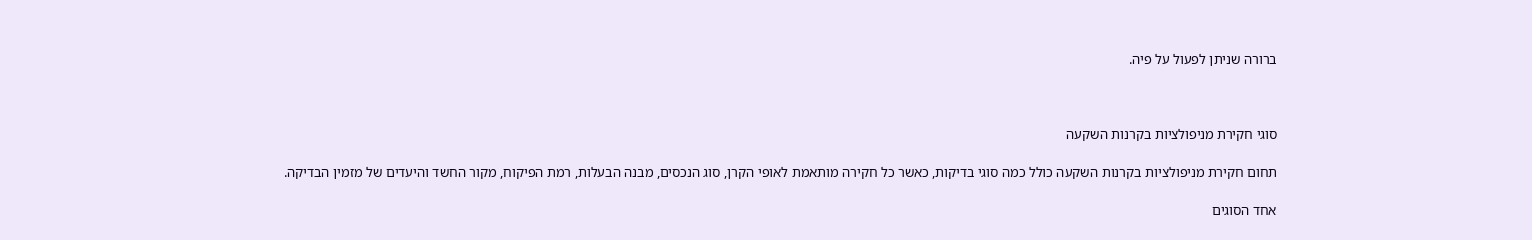ברורה שניתן לפעול על פיה.



סוגי חקירת מניפולציות בקרנות השקעה

תחום חקירת מניפולציות בקרנות השקעה כולל כמה סוגי בדיקות, כאשר כל חקירה מותאמת לאופי הקרן, סוג הנכסים, מבנה הבעלות, רמת הפיקוח, מקור החשד והיעדים של מזמין הבדיקה.

אחד הסוגים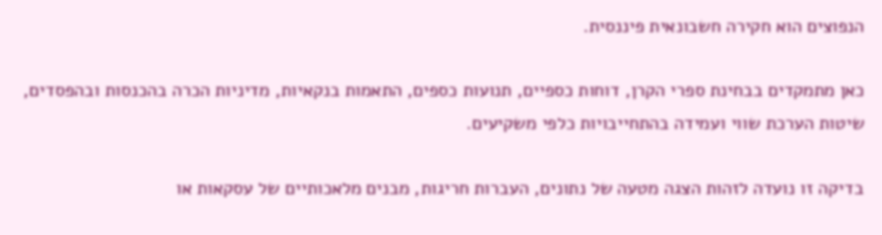הנפוצים הוא חקירה חשבונאית פיננסית.

כאן מתמקדים בבחינת ספרי הקרן, דוחות כספיים, תנועות כספים, התאמות בנקאיות, מדיניות הכרה בהכנסות ובהפסדים, שיטות הערכת שווי ועמידה בהתחייבויות כלפי משקיעים.

בדיקה זו נועדה לזהות הצגה מטעה של נתונים, העברות חריגות, מבנים מלאכותיים של עסקאות או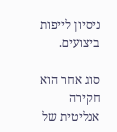ניסיון לייפות ביצועים.

סוג אחר הוא חקירה אנליטית של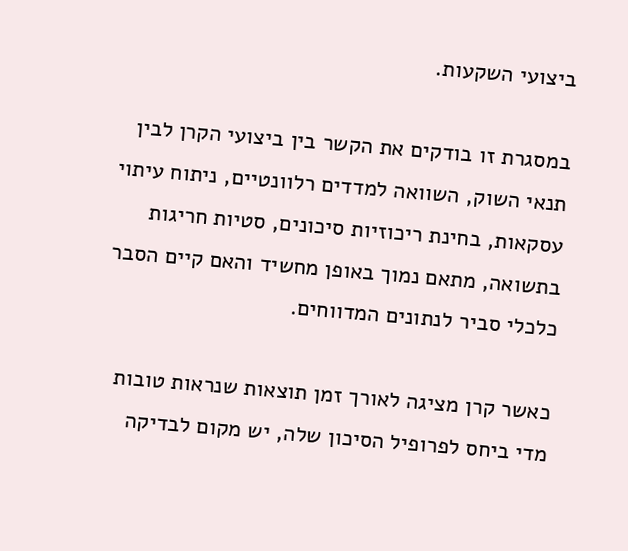ביצועי השקעות.

במסגרת זו בודקים את הקשר בין ביצועי הקרן לבין תנאי השוק, השוואה למדדים רלוונטיים, ניתוח עיתוי עסקאות, בחינת ריכוזיות סיכונים, סטיות חריגות בתשואה, מתאם נמוך באופן מחשיד והאם קיים הסבר כלכלי סביר לנתונים המדווחים.

כאשר קרן מציגה לאורך זמן תוצאות שנראות טובות מדי ביחס לפרופיל הסיכון שלה, יש מקום לבדיקה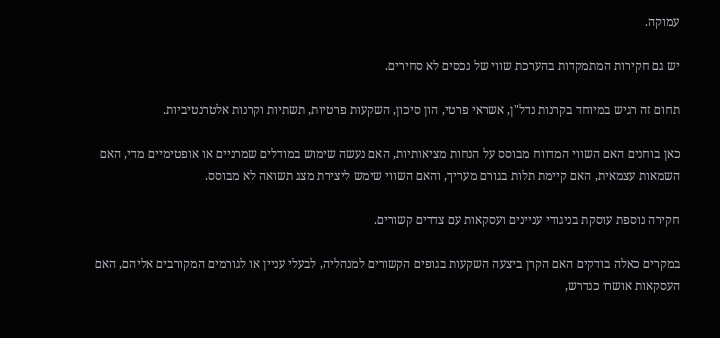עמוקה.

יש גם חקירות המתמקדות בהערכת שווי של נכסים לא סחירים.

תחום זה רגיש במיוחד בקרנות נדל"ן, אשראי פרטי, הון סיכון, השקעות פרטיות, תשתיות וקרנות אלטרנטיביות.

כאן בוחנים האם השווי המדווח מבוסס על הנחות מציאותיות, האם נעשה שימוש במודלים שמרניים או אופטימיים מדי, האם השמאות עצמאית, האם קיימת תלות בגורם מעריך, והאם השווי שימש ליצירת מצג תשואה לא מבוסס.

חקירה נוספת עוסקת בניגודי עניינים ועסקאות עם צדדים קשורים.

במקרים כאלה בודקים האם הקרן ביצעה השקעות בגופים הקשורים למנהליה, לבעלי עניין או לגורמים המקורבים אליהם, האם העסקאות אושרו כנדרש,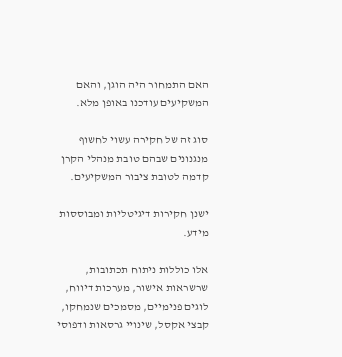האם התמחור היה הוגן, והאם המשקיעים עודכנו באופן מלא.

סוג זה של חקירה עשוי לחשוף מנגנונים שבהם טובת מנהלי הקרן קדמה לטובת ציבור המשקיעים.

ישנן חקירות דיגיטליות ומבוססות מידע.

אלו כוללות ניתוח תכתובות, שרשראות אישור, מערכות דיווח, לוגים פנימיים, מסמכים שנמחקו, קבצי אקסל, שינויי גרסאות ודפוסי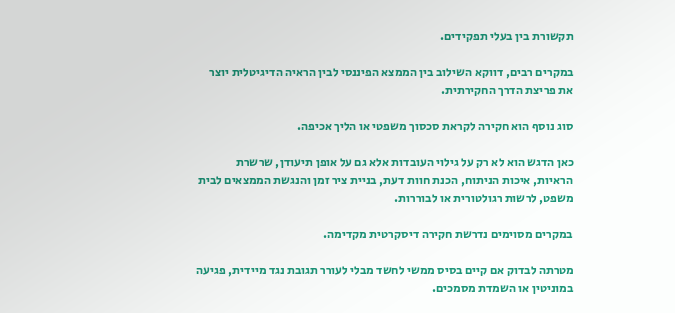תקשורת בין בעלי תפקידים.

במקרים רבים, דווקא השילוב בין הממצא הפיננסי לבין הראיה הדיגיטלית יוצר את פריצת הדרך החקירתית.

סוג נוסף הוא חקירה לקראת סכסוך משפטי או הליך אכיפה.

כאן הדגש הוא לא רק על גילוי העובדות אלא גם על אופן תיעודן, שרשרת הראיות, איכות הניתוח, הכנת חוות דעת, בניית ציר זמן והנגשת הממצאים לבית משפט, לרשות רגולטורית או לבוררות.

במקרים מסוימים נדרשת חקירה דיסקרטית מקדימה.

מטרתה לבדוק אם קיים בסיס ממשי לחשד מבלי לעורר תגובת נגד מיידית, פגיעה במוניטין או השמדת מסמכים.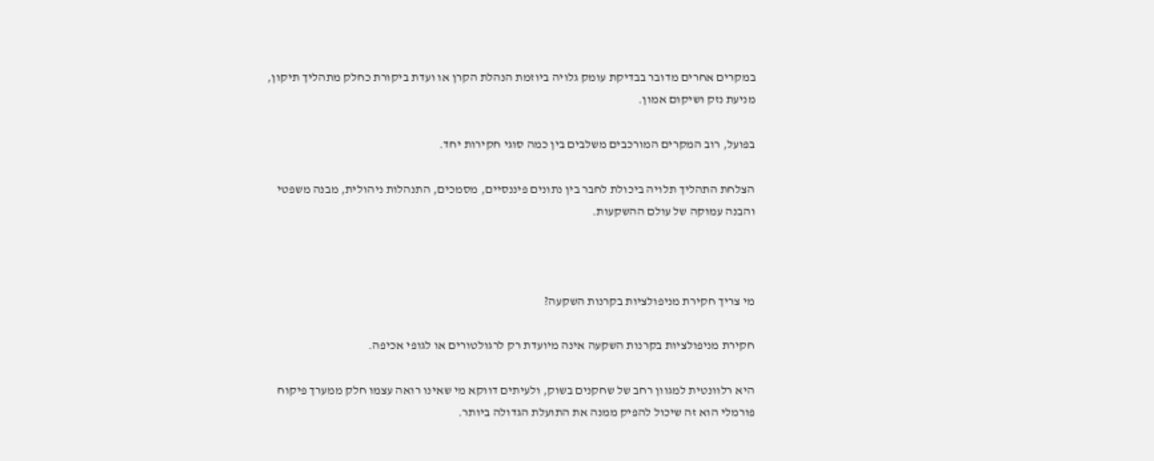במקרים אחרים מדובר בבדיקת עומק גלויה ביוזמת הנהלת הקרן או ועדת ביקורת כחלק מתהליך תיקון, מניעת נזק ושיקום אמון.

בפועל, רוב המקרים המורכבים משלבים בין כמה סוגי חקירות יחד.

הצלחת התהליך תלויה ביכולת לחבר בין נתונים פיננסיים, מסמכים, התנהלות ניהולית, מבנה משפטי והבנה עמוקה של עולם ההשקעות.



מי צריך חקירת מניפולציות בקרנות השקעה?

חקירת מניפולציות בקרנות השקעה אינה מיועדת רק לרגולטורים או לגופי אכיפה.

היא רלוונטית למגוון רחב של שחקנים בשוק, ולעיתים דווקא מי שאינו רואה עצמו חלק ממערך פיקוח פורמלי הוא זה שיכול להפיק ממנה את התועלת הגדולה ביותר.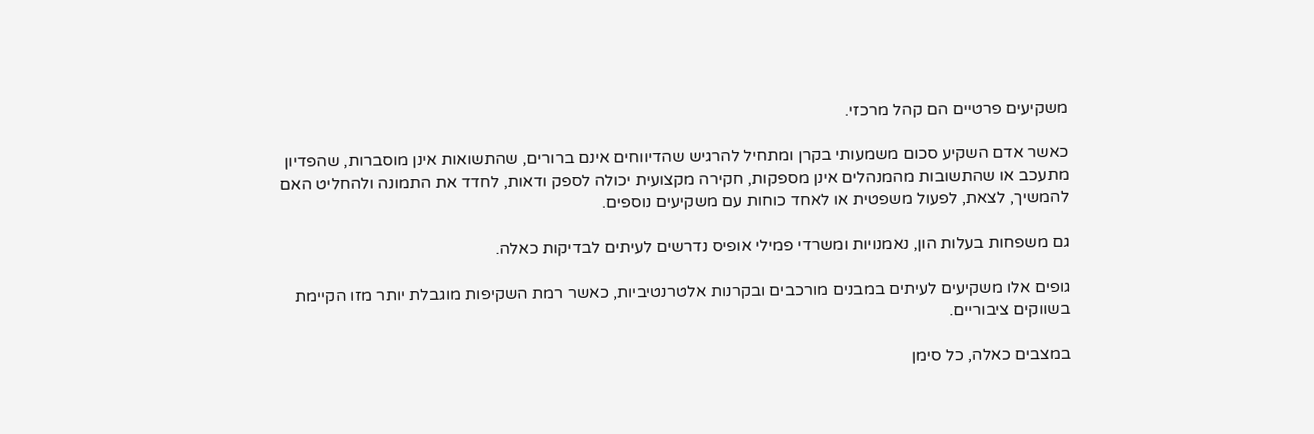משקיעים פרטיים הם קהל מרכזי.

כאשר אדם השקיע סכום משמעותי בקרן ומתחיל להרגיש שהדיווחים אינם ברורים, שהתשואות אינן מוסברות, שהפדיון מתעכב או שהתשובות מהמנהלים אינן מספקות, חקירה מקצועית יכולה לספק ודאות, לחדד את התמונה ולהחליט האם להמשיך, לצאת, לפעול משפטית או לאחד כוחות עם משקיעים נוספים.

גם משפחות בעלות הון, נאמנויות ומשרדי פמילי אופיס נדרשים לעיתים לבדיקות כאלה.

גופים אלו משקיעים לעיתים במבנים מורכבים ובקרנות אלטרנטיביות, כאשר רמת השקיפות מוגבלת יותר מזו הקיימת בשווקים ציבוריים.

במצבים כאלה, כל סימן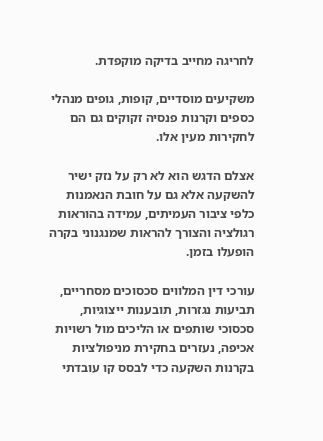לחריגה מחייב בדיקה מוקפדת.

משקיעים מוסדיים, קופות, גופים מנהלי כספים וקרנות פנסיה זקוקים גם הם לחקירות מעין אלו.

אצלם הדגש הוא לא רק על נזק ישיר להשקעה אלא גם על חובת הנאמנות כלפי ציבור העמיתים, עמידה בהוראות רגולציה והצורך להראות שמנגנוני בקרה הופעלו בזמן.

עורכי דין המלווים סכסוכים מסחריים, תביעות נגזרות, תובענות ייצוגיות, סכסוכי שותפים או הליכים מול רשויות אכיפה, נעזרים בחקירת מניפולציות בקרנות השקעה כדי לבסס קו עובדתי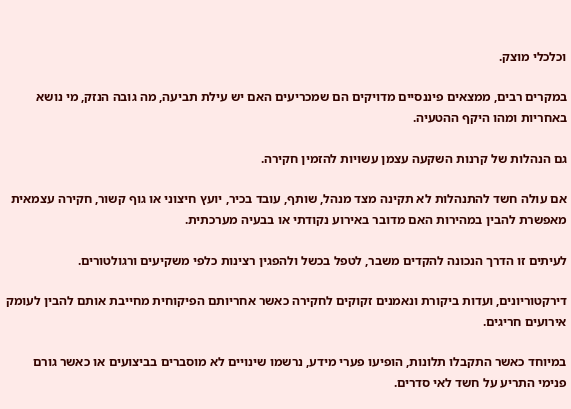וכלכלי מוצק.

במקרים רבים, ממצאים פיננסיים מדויקים הם שמכריעים האם יש עילת תביעה, מה גובה הנזק, מי נושא באחריות ומהו היקף ההטעיה.

גם הנהלות של קרנות השקעה עצמן עשויות להזמין חקירה.

אם עולה חשד להתנהלות לא תקינה מצד מנהל, שותף, עובד בכיר, יועץ חיצוני או גוף קשור, חקירה עצמאית מאפשרת להבין במהירות האם מדובר באירוע נקודתי או בבעיה מערכתית.

לעיתים זו הדרך הנכונה להקדים משבר, לטפל בכשל ולהפגין רצינות כלפי משקיעים ורגולטורים.

דירקטוריונים, ועדות ביקורת ונאמנים זקוקים לחקירה כאשר אחריותם הפיקוחית מחייבת אותם להבין לעומק אירועים חריגים.

במיוחד כאשר התקבלו תלונות, הופיעו פערי מידע, נרשמו שינויים לא מוסברים בביצועים או כאשר גורם פנימי התריע על חשד לאי סדרים.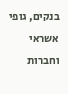בנקים, גופי אשראי וחברות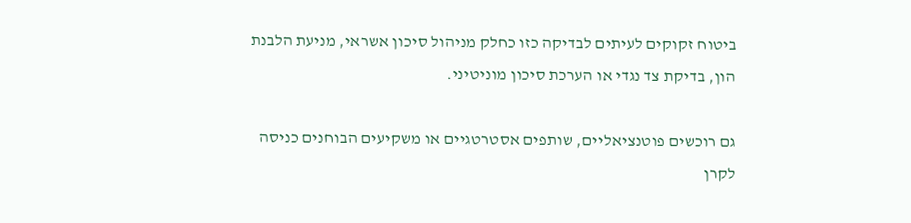ביטוח זקוקים לעיתים לבדיקה כזו כחלק מניהול סיכון אשראי, מניעת הלבנת הון, בדיקת צד נגדי או הערכת סיכון מוניטיני.

גם רוכשים פוטנציאליים, שותפים אסטרטגיים או משקיעים הבוחנים כניסה לקרן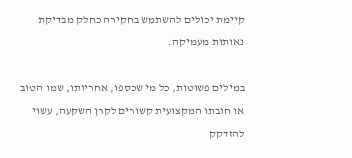קיימת יכולים להשתמש בחקירה כחלק מבדיקת נאותות מעמיקה.

במילים פשוטות, כל מי שכספו, אחריותו, שמו הטוב או חובתו המקצועית קשורים לקרן השקעה, עשוי להזדקק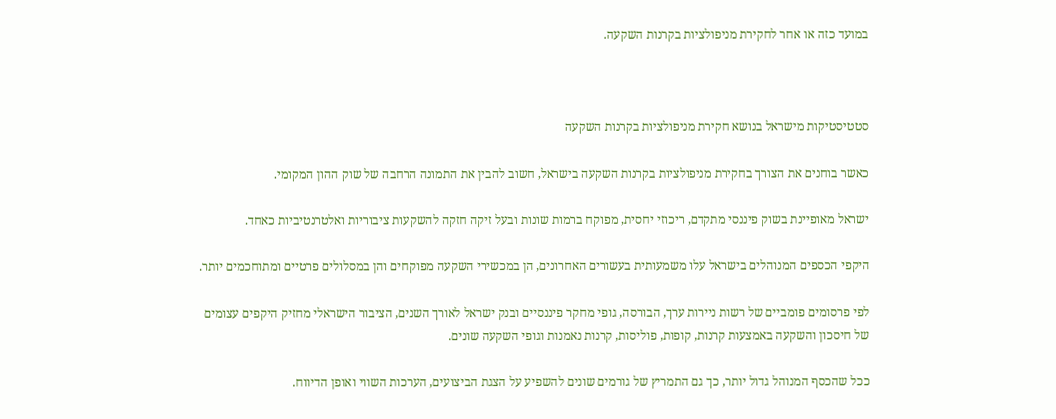במועד כזה או אחר לחקירת מניפולציות בקרנות השקעה.



סטטיסטיקות מישראל בנושא חקירת מניפולציות בקרנות השקעה

כאשר בוחנים את הצורך בחקירת מניפולציות בקרנות השקעה בישראל, חשוב להבין את התמונה הרחבה של שוק ההון המקומי.

ישראל מאופיינת בשוק פיננסי מתקדם, ריכוזי יחסית, מפוקח ברמות שונות ובעל זיקה חזקה להשקעות ציבוריות ואלטרנטיביות כאחד.

היקפי הכספים המנוהלים בישראל עלו משמעותית בעשורים האחרונים, הן במכשירי השקעה מפוקחים והן במסלולים פרטיים ומתוחכמים יותר.

לפי פרסומים פומביים של רשות ניירות ערך, הבורסה, גופי מחקר פיננסיים ובנק ישראל לאורך השנים, הציבור הישראלי מחזיק היקפים עצומים של חיסכון והשקעה באמצעות קרנות, קופות, פוליסות, קרנות נאמנות וגופי השקעה שונים.

ככל שהכסף המנוהל גדול יותר, כך גם התמריץ של גורמים שונים להשפיע על הצגת הביצועים, הערכות השווי ואופן הדיווח.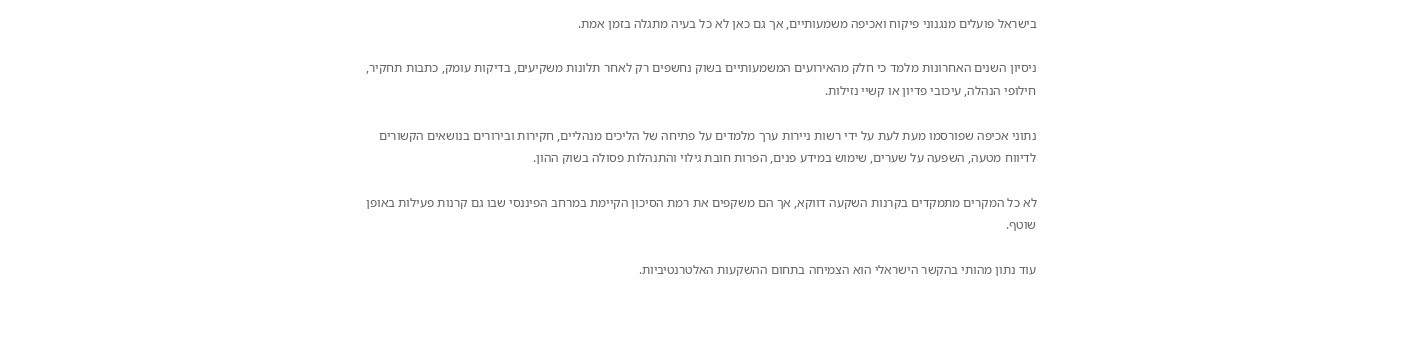בישראל פועלים מנגנוני פיקוח ואכיפה משמעותיים, אך גם כאן לא כל בעיה מתגלה בזמן אמת.

ניסיון השנים האחרונות מלמד כי חלק מהאירועים המשמעותיים בשוק נחשפים רק לאחר תלונות משקיעים, בדיקות עומק, כתבות תחקיר, חילופי הנהלה, עיכובי פדיון או קשיי נזילות.

נתוני אכיפה שפורסמו מעת לעת על ידי רשות ניירות ערך מלמדים על פתיחה של הליכים מנהליים, חקירות ובירורים בנושאים הקשורים לדיווח מטעה, השפעה על שערים, שימוש במידע פנים, הפרות חובת גילוי והתנהלות פסולה בשוק ההון.

לא כל המקרים מתמקדים בקרנות השקעה דווקא, אך הם משקפים את רמת הסיכון הקיימת במרחב הפיננסי שבו גם קרנות פעילות באופן שוטף.

עוד נתון מהותי בהקשר הישראלי הוא הצמיחה בתחום ההשקעות האלטרנטיביות.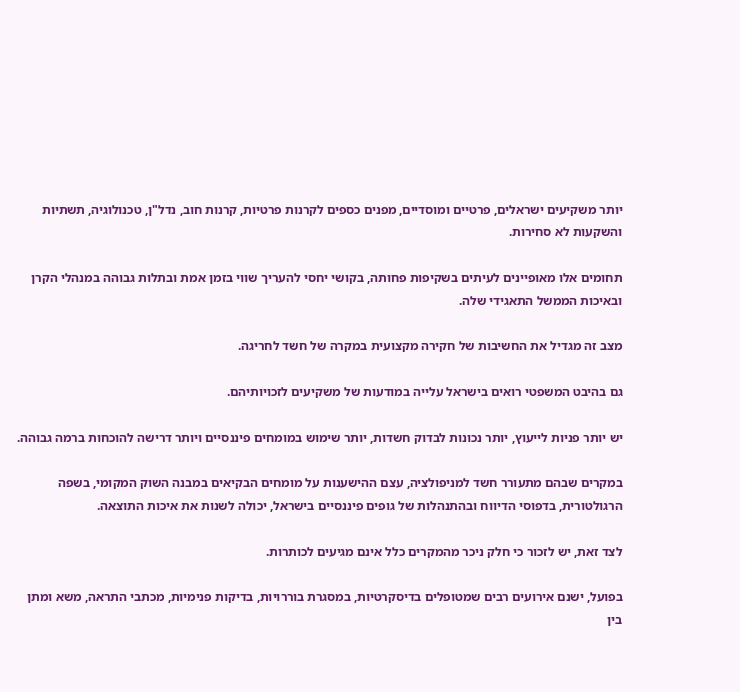יותר משקיעים ישראלים, פרטיים ומוסדיים, מפנים כספים לקרנות פרטיות, קרנות חוב, נדל"ן, טכנולוגיה, תשתיות והשקעות לא סחירות.

תחומים אלו מאופיינים לעיתים בשקיפות פחותה, בקושי יחסי להעריך שווי בזמן אמת ובתלות גבוהה במנהלי הקרן ובאיכות הממשל התאגידי שלה.

מצב זה מגדיל את החשיבות של חקירה מקצועית במקרה של חשד לחריגה.

גם בהיבט המשפטי רואים בישראל עלייה במודעות של משקיעים לזכויותיהם.

יש יותר פניות לייעוץ, יותר נכונות לבדוק חשדות, יותר שימוש במומחים פיננסיים ויותר דרישה להוכחות ברמה גבוהה.

במקרים שבהם מתעורר חשד למניפולציה, עצם ההישענות על מומחים הבקיאים במבנה השוק המקומי, בשפה הרגולטורית, בדפוסי הדיווח ובהתנהלות של גופים פיננסיים בישראל, יכולה לשנות את איכות התוצאה.

לצד זאת, יש לזכור כי חלק ניכר מהמקרים כלל אינם מגיעים לכותרות.

בפועל, ישנם אירועים רבים שמטופלים בדיסקרטיות, במסגרת בוררויות, בדיקות פנימיות, מכתבי התראה, משא ומתן בין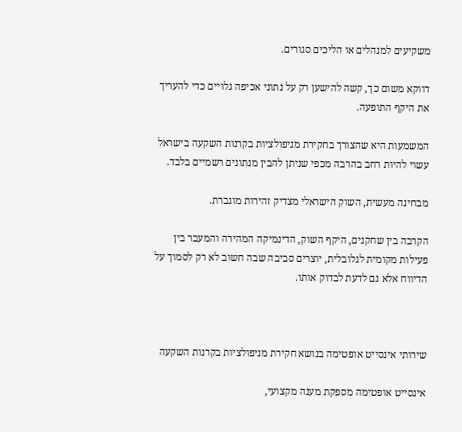משקיעים למנהלים או הליכים סגורים.

דווקא משום כך, קשה להישען רק על נתוני אכיפה גלויים כדי להעריך את היקף התופעה.

המשמעות היא שהצורך בחקירת מניפולציות בקרנות השקעה בישראל עשוי להיות רחב בהרבה מכפי שניתן להבין מנתונים רשמיים בלבד.

מבחינה מעשית, השוק הישראלי מצדיק זהירות מוגברת.

הקרבה בין שחקנים, היקף השוק, הדינמיקה המהירה והמעבר בין פעילות מקומית לגלובלית, יוצרים סביבה שבה חשוב לא רק לסמוך על הדיווח אלא גם לדעת לבדוק אותו.



שירותי אינסייט אופטימה בנושא חקירת מניפולציות בקרנות השקעה

אינסייט אופטימה מספקת מענה מקצועי,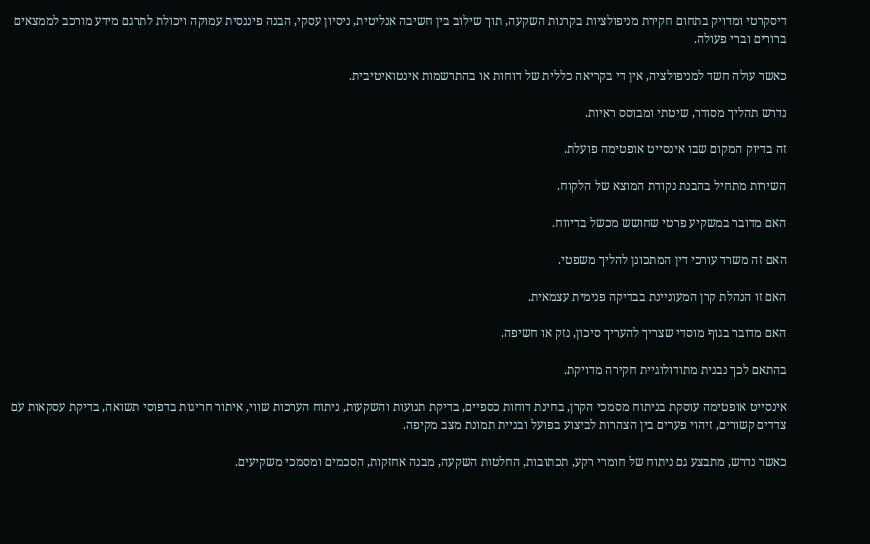דיסקרטי ומדויק בתחום חקירת מניפולציות בקרנות השקעה, תוך שילוב בין חשיבה אנליטית, ניסיון עסקי, הבנה פיננסית עמוקה ויכולת לתרגם מידע מורכב לממצאים ברורים וברי פעולה.

כאשר עולה חשד למניפולציה, אין די בקריאה כללית של דוחות או בהתרשמות אינטואיטיבית.

נדרש תהליך מסודר, שיטתי ומבוסס ראיות.

זה בדיוק המקום שבו אינסייט אופטימה פועלת.

השירות מתחיל בהבנת נקודת המוצא של הלקוח.

האם מדובר במשקיע פרטי שחושש מכשל בדיווח.

האם זה משרד עורכי דין המתכונן להליך משפטי.

האם זו הנהלת קרן המעוניינת בבדיקה פנימית עצמאית.

האם מדובר בגוף מוסדי שצריך להעריך סיכון, נזק או חשיפה.

בהתאם לכך נבנית מתודולוגיית חקירה מדויקת.

אינסייט אופטימה עוסקת בניתוח מסמכי הקרן, בחינת דוחות כספיים, בדיקת תנועות והשקעות, ניתוח הערכות שווי, איתור חריגות בדפוסי תשואה, בדיקת עסקאות עם צדדים קשורים, זיהוי פערים בין הצהרות לביצוע בפועל ובניית תמונת מצב מקיפה.

כאשר נדרש, מתבצע גם ניתוח של חומרי רקע, תכתובות, החלטות השקעה, מבנה אחזקות, הסכמים ומסמכי משקיעים.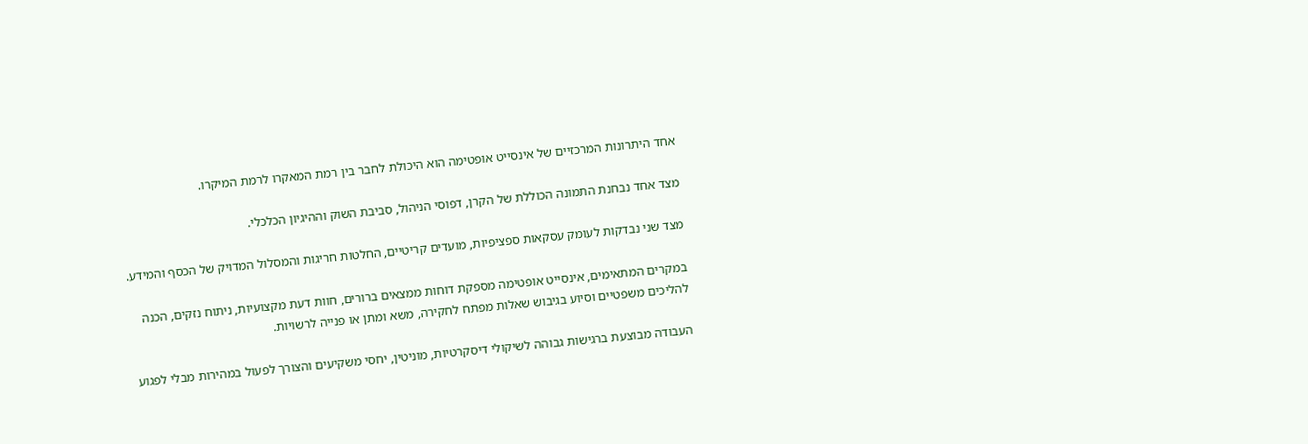אחד היתרונות המרכזיים של אינסייט אופטימה הוא היכולת לחבר בין רמת המאקרו לרמת המיקרו.

מצד אחד נבחנת התמונה הכוללת של הקרן, דפוסי הניהול, סביבת השוק וההיגיון הכלכלי.

מצד שני נבדקות לעומק עסקאות ספציפיות, מועדים קריטיים, החלטות חריגות והמסלול המדויק של הכסף והמידע.

במקרים המתאימים, אינסייט אופטימה מספקת דוחות ממצאים ברורים, חוות דעת מקצועיות, ניתוח נזקים, הכנה להליכים משפטיים וסיוע בגיבוש שאלות מפתח לחקירה, משא ומתן או פנייה לרשויות.

העבודה מבוצעת ברגישות גבוהה לשיקולי דיסקרטיות, מוניטין, יחסי משקיעים והצורך לפעול במהירות מבלי לפגוע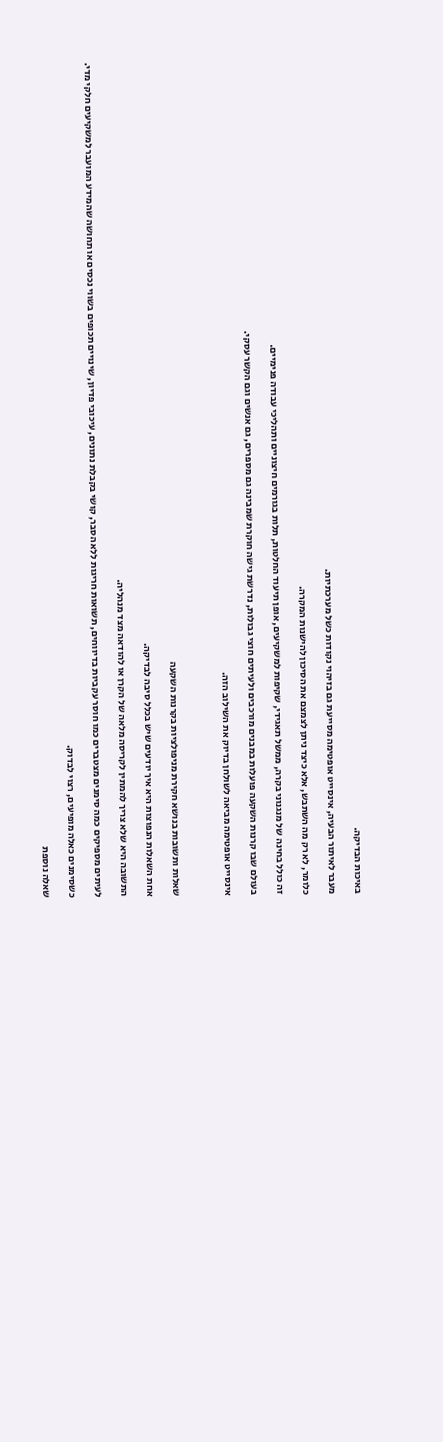באיכות הבדיקה.

מעבר לאיתור הבעיה, אינסייט אופטימה מסייעת גם בזיהוי נקודות כשל מערכתיות.

כלומר, לא רק מה השתבש, אלא כיצד ניתן לצמצם את הסיכון להישנות המקרה.

זה כולל בחינה של מנגנוני בקרה, ממשל תאגידי, שקיפות למשקיעים, אופן תיעוד החלטות, תלות בגורמים חיצוניים ותהליכי עבודה פנימיים.

בעולם שבו קרנות השקעה פועלות במבנים מורכבים ולעיתים חוצי גבולות, נדרשת גישה חוקרת שמבינה גם מספרים, גם אנשים וגם הקשר עסקי.

אינסייט אופטימה מביאה לשולחן בדיוק את השילוב הזה.



שאלות ותשובות בנושא חקירת מניפולציות בקרנות השקעה

אחת השאלות הנפוצות היא איך יודעים שיש בכלל סיבה לבדיקה.

התשובה היא שלא צריך להמתין לקריסה מלאה של הקרן או להודאה מצד מנהליה.

לעיתים מספיקים כמה סימנים מצטברים כמו חוסר עקביות בדיווחים, תשואות חריגות ללא הסבר, קושי בקבלת נתונים, עיכובי פדיון, שינויים תכופים בשווי נכסים או תחושה שהמידע המועבר למשקיעים חלקי מדי.

כשסימנים כאלה מופיעים, רצוי לבדוק.

שאלה נוספת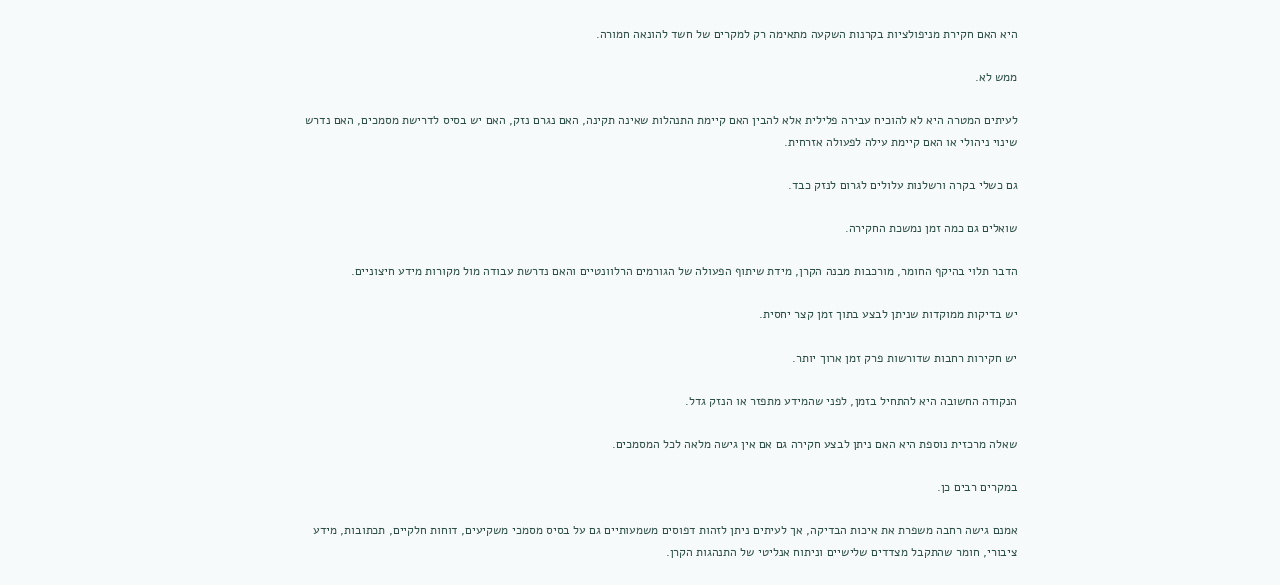היא האם חקירת מניפולציות בקרנות השקעה מתאימה רק למקרים של חשד להונאה חמורה.

ממש לא.

לעיתים המטרה היא לא להוכיח עבירה פלילית אלא להבין האם קיימת התנהלות שאינה תקינה, האם נגרם נזק, האם יש בסיס לדרישת מסמכים, האם נדרש שינוי ניהולי או האם קיימת עילה לפעולה אזרחית.

גם כשלי בקרה ורשלנות עלולים לגרום לנזק כבד.

שואלים גם כמה זמן נמשכת החקירה.

הדבר תלוי בהיקף החומר, מורכבות מבנה הקרן, מידת שיתוף הפעולה של הגורמים הרלוונטיים והאם נדרשת עבודה מול מקורות מידע חיצוניים.

יש בדיקות ממוקדות שניתן לבצע בתוך זמן קצר יחסית.

יש חקירות רחבות שדורשות פרק זמן ארוך יותר.

הנקודה החשובה היא להתחיל בזמן, לפני שהמידע מתפזר או הנזק גדל.

שאלה מרכזית נוספת היא האם ניתן לבצע חקירה גם אם אין גישה מלאה לכל המסמכים.

במקרים רבים כן.

אמנם גישה רחבה משפרת את איכות הבדיקה, אך לעיתים ניתן לזהות דפוסים משמעותיים גם על בסיס מסמכי משקיעים, דוחות חלקיים, תכתובות, מידע ציבורי, חומר שהתקבל מצדדים שלישיים וניתוח אנליטי של התנהגות הקרן.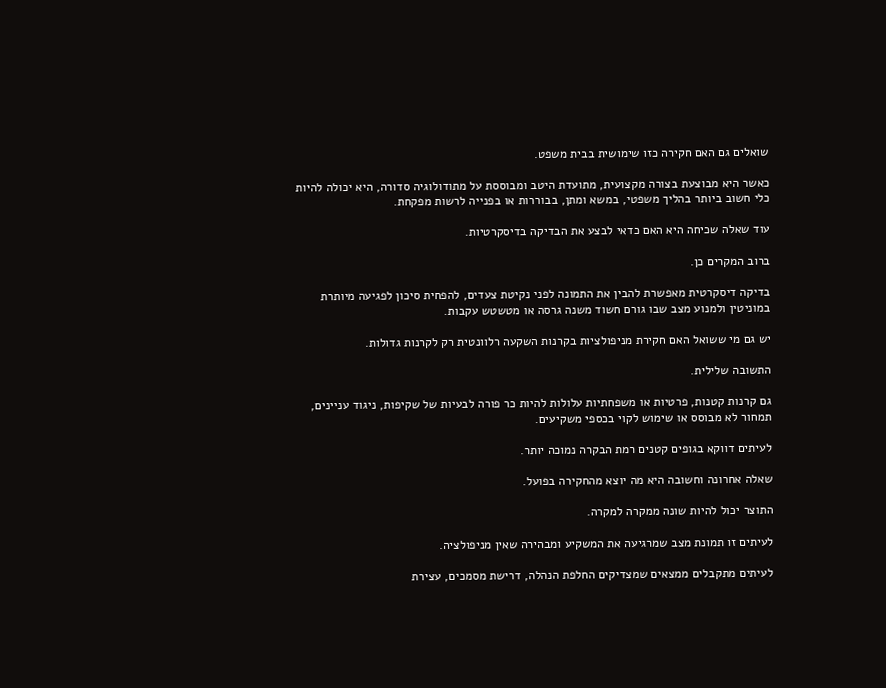שואלים גם האם חקירה כזו שימושית בבית משפט.

כאשר היא מבוצעת בצורה מקצועית, מתועדת היטב ומבוססת על מתודולוגיה סדורה, היא יכולה להיות כלי חשוב ביותר בהליך משפטי, במשא ומתן, בבוררות או בפנייה לרשות מפקחת.

עוד שאלה שכיחה היא האם כדאי לבצע את הבדיקה בדיסקרטיות.

ברוב המקרים כן.

בדיקה דיסקרטית מאפשרת להבין את התמונה לפני נקיטת צעדים, להפחית סיכון לפגיעה מיותרת במוניטין ולמנוע מצב שבו גורם חשוד משנה גרסה או מטשטש עקבות.

יש גם מי ששואל האם חקירת מניפולציות בקרנות השקעה רלוונטית רק לקרנות גדולות.

התשובה שלילית.

גם קרנות קטנות, פרטיות או משפחתיות עלולות להיות כר פורה לבעיות של שקיפות, ניגוד עניינים, תמחור לא מבוסס או שימוש לקוי בכספי משקיעים.

לעיתים דווקא בגופים קטנים רמת הבקרה נמוכה יותר.

שאלה אחרונה וחשובה היא מה יוצא מהחקירה בפועל.

התוצר יכול להיות שונה ממקרה למקרה.

לעיתים זו תמונת מצב שמרגיעה את המשקיע ומבהירה שאין מניפולציה.

לעיתים מתקבלים ממצאים שמצדיקים החלפת הנהלה, דרישת מסמכים, עצירת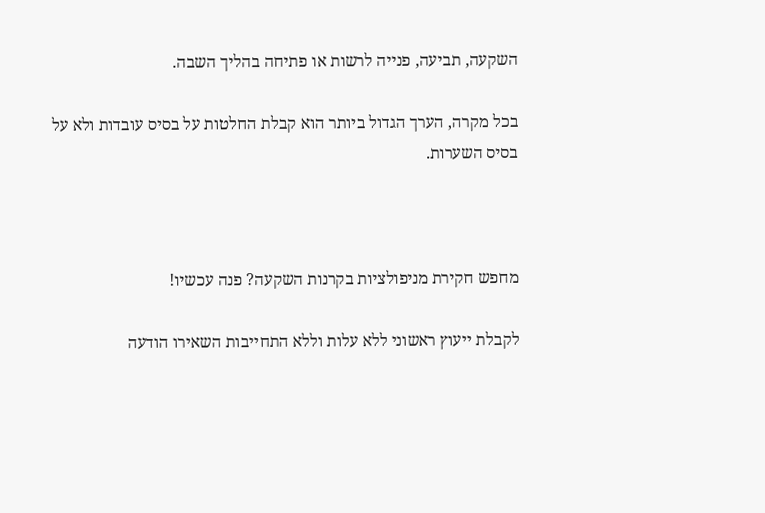השקעה, תביעה, פנייה לרשות או פתיחה בהליך השבה.

בכל מקרה, הערך הגדול ביותר הוא קבלת החלטות על בסיס עובדות ולא על בסיס השערות.



מחפש חקירת מניפולציות בקרנות השקעה? פנה עכשיו!

לקבלת ייעוץ ראשוני ללא עלות וללא התחייבות השאירו הודעה